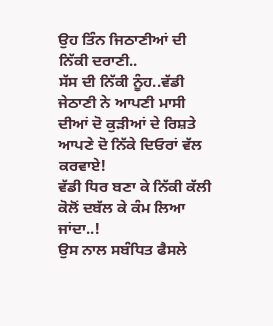ਉਹ ਤਿੰਨ ਜਿਠਾਣੀਆਂ ਦੀ ਨਿੱਕੀ ਦਰਾਣੀ..
ਸੱਸ ਦੀ ਨਿੱਕੀ ਨੂੰਹ..ਵੱਡੀ ਜੇਠਾਣੀ ਨੇ ਆਪਣੀ ਮਾਸੀ ਦੀਆਂ ਦੋ ਕੁੜੀਆਂ ਦੇ ਰਿਸ਼ਤੇ ਆਪਣੇ ਦੋ ਨਿੱਕੇ ਦਿਓਰਾਂ ਵੱਲ ਕਰਵਾਏ!
ਵੱਡੀ ਧਿਰ ਬਣਾ ਕੇ ਨਿੱਕੀ ਕੱਲੀ ਕੋਲੋਂ ਦਬੱਲ ਕੇ ਕੰਮ ਲਿਆ ਜਾਂਦਾ..!
ਉਸ ਨਾਲ ਸਬੰਧਿਤ ਫੈਸਲੇ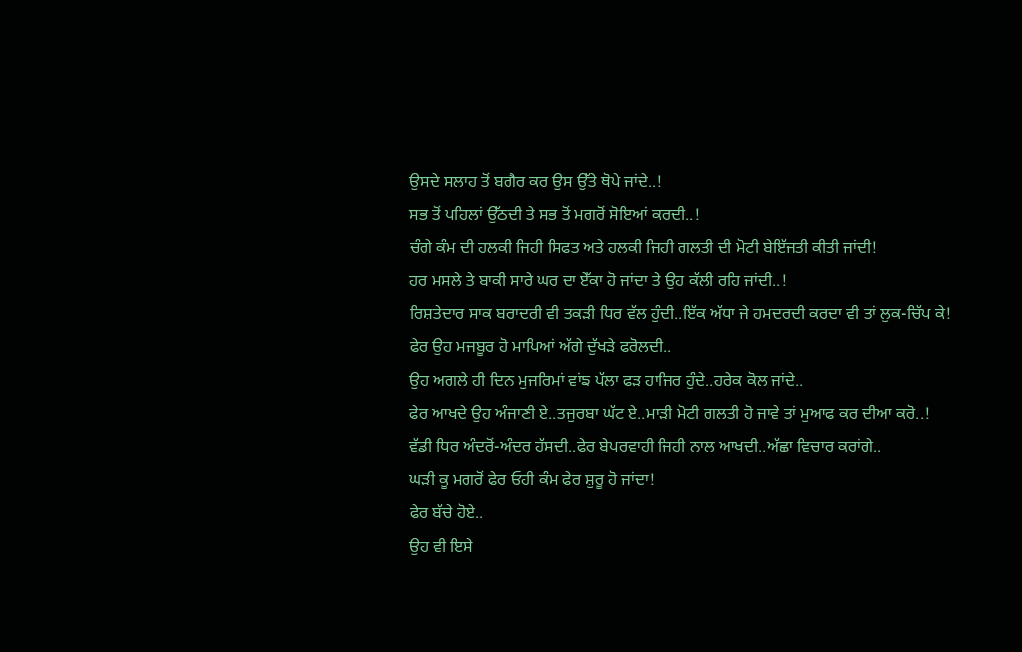ਉਸਦੇ ਸਲਾਹ ਤੋਂ ਬਗੈਰ ਕਰ ਉਸ ਉੱਤੇ ਥੋਪੇ ਜਾਂਦੇ..!
ਸਭ ਤੋਂ ਪਹਿਲਾਂ ਉੱਠਦੀ ਤੇ ਸਭ ਤੋਂ ਮਗਰੋਂ ਸੋਇਆਂ ਕਰਦੀ..!
ਚੰਗੇ ਕੰਮ ਦੀ ਹਲਕੀ ਜਿਹੀ ਸਿਫਤ ਅਤੇ ਹਲਕੀ ਜਿਹੀ ਗਲਤੀ ਦੀ ਮੋਟੀ ਬੇਇੱਜਤੀ ਕੀਤੀ ਜਾਂਦੀ!
ਹਰ ਮਸਲੇ ਤੇ ਬਾਕੀ ਸਾਰੇ ਘਰ ਦਾ ਏੱਕਾ ਹੋ ਜਾਂਦਾ ਤੇ ਉਹ ਕੱਲੀ ਰਹਿ ਜਾਂਦੀ..!
ਰਿਸ਼ਤੇਦਾਰ ਸਾਕ ਬਰਾਦਰੀ ਵੀ ਤਕੜੀ ਧਿਰ ਵੱਲ ਹੁੰਦੀ..ਇੱਕ ਅੱਧਾ ਜੇ ਹਮਦਰਦੀ ਕਰਦਾ ਵੀ ਤਾਂ ਲੁਕ-ਚਿੱਪ ਕੇ!
ਫੇਰ ਉਹ ਮਜਬੂਰ ਹੋ ਮਾਪਿਆਂ ਅੱਗੇ ਦੁੱਖੜੇ ਫਰੋਲਦੀ..
ਉਹ ਅਗਲੇ ਹੀ ਦਿਨ ਮੁਜਰਿਮਾਂ ਵਾਂਙ ਪੱਲਾ ਫੜ ਹਾਜਿਰ ਹੁੰਦੇ..ਹਰੇਕ ਕੋਲ ਜਾਂਦੇ..
ਫੇਰ ਆਖਦੇ ਉਹ ਅੰਜਾਣੀ ਏ..ਤਜੁਰਬਾ ਘੱਟ ਏ..ਮਾੜੀ ਮੋਟੀ ਗਲਤੀ ਹੋ ਜਾਵੇ ਤਾਂ ਮੁਆਫ ਕਰ ਦੀਆ ਕਰੋ..!
ਵੱਡੀ ਧਿਰ ਅੰਦਰੋਂ-ਅੰਦਰ ਹੱਸਦੀ..ਫੇਰ ਬੇਪਰਵਾਹੀ ਜਿਹੀ ਨਾਲ ਆਖਦੀ..ਅੱਛਾ ਵਿਚਾਰ ਕਰਾਂਗੇ..
ਘੜੀ ਕੂ ਮਗਰੋਂ ਫੇਰ ਓਹੀ ਕੰਮ ਫੇਰ ਸ਼ੁਰੂ ਹੋ ਜਾਂਦਾ!
ਫੇਰ ਬੱਚੇ ਹੋਏ..
ਉਹ ਵੀ ਇਸੇ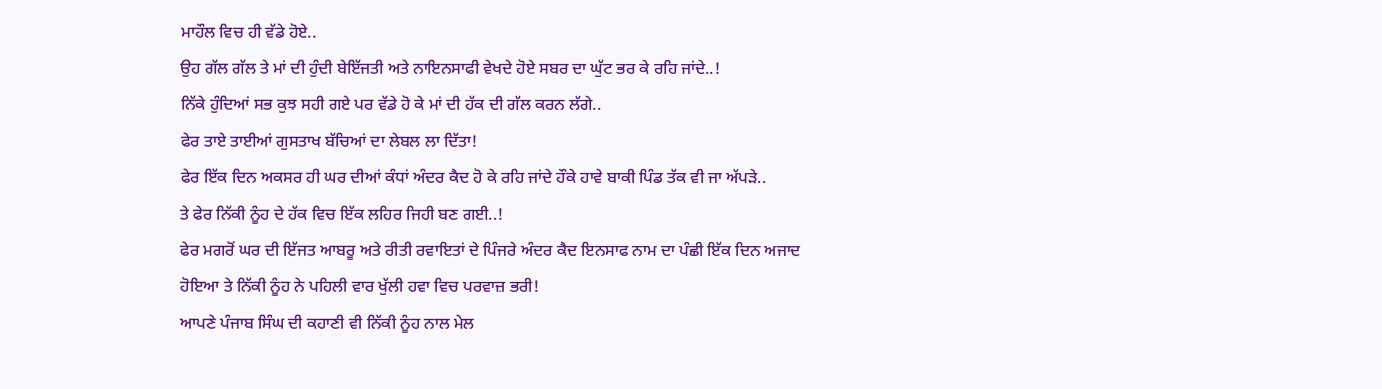ਮਾਹੌਲ ਵਿਚ ਹੀ ਵੱਡੇ ਹੋਏ..
ਉਹ ਗੱਲ ਗੱਲ ਤੇ ਮਾਂ ਦੀ ਹੁੰਦੀ ਬੇਇੱਜਤੀ ਅਤੇ ਨਾਇਨਸਾਫੀ ਵੇਖਦੇ ਹੋਏ ਸਬਰ ਦਾ ਘੁੱਟ ਭਰ ਕੇ ਰਹਿ ਜਾਂਦੇ..!
ਨਿੱਕੇ ਹੁੰਦਿਆਂ ਸਭ ਕੁਝ ਸਹੀ ਗਏ ਪਰ ਵੱਡੇ ਹੋ ਕੇ ਮਾਂ ਦੀ ਹੱਕ ਦੀ ਗੱਲ ਕਰਨ ਲੱਗੇ..
ਫੇਰ ਤਾਏ ਤਾਈਆਂ ਗੁਸਤਾਖ ਬੱਚਿਆਂ ਦਾ ਲੇਬਲ ਲਾ ਦਿੱਤਾ!
ਫੇਰ ਇੱਕ ਦਿਨ ਅਕਸਰ ਹੀ ਘਰ ਦੀਆਂ ਕੰਧਾਂ ਅੰਦਰ ਕੈਦ ਹੋ ਕੇ ਰਹਿ ਜਾਂਦੇ ਹੌਕੇ ਹਾਵੇ ਬਾਕੀ ਪਿੰਡ ਤੱਕ ਵੀ ਜਾ ਅੱਪੜੇ..
ਤੇ ਫੇਰ ਨਿੱਕੀ ਨੂੰਹ ਦੇ ਹੱਕ ਵਿਚ ਇੱਕ ਲਹਿਰ ਜਿਹੀ ਬਣ ਗਈ..!
ਫੇਰ ਮਗਰੋਂ ਘਰ ਦੀ ਇੱਜਤ ਆਬਰੂ ਅਤੇ ਰੀਤੀ ਰਵਾਇਤਾਂ ਦੇ ਪਿੰਜਰੇ ਅੰਦਰ ਕੈਦ ਇਨਸਾਫ ਨਾਮ ਦਾ ਪੰਛੀ ਇੱਕ ਦਿਨ ਅਜਾਦ ਹੋਇਆ ਤੇ ਨਿੱਕੀ ਨੂੰਹ ਨੇ ਪਹਿਲੀ ਵਾਰ ਖੁੱਲੀ ਹਵਾ ਵਿਚ ਪਰਵਾਜ਼ ਭਰੀ!
ਆਪਣੇ ਪੰਜਾਬ ਸਿੰਘ ਦੀ ਕਹਾਣੀ ਵੀ ਨਿੱਕੀ ਨੂੰਹ ਨਾਲ ਮੇਲ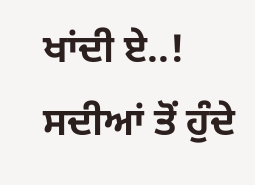ਖਾਂਦੀ ਏ..!
ਸਦੀਆਂ ਤੋਂ ਹੁੰਦੇ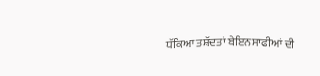ਧੱਕਿਆ ਤਸ਼ੱਦਤਾਂ ਬੇਇਨਸਾਫੀਆਂ ਦੀ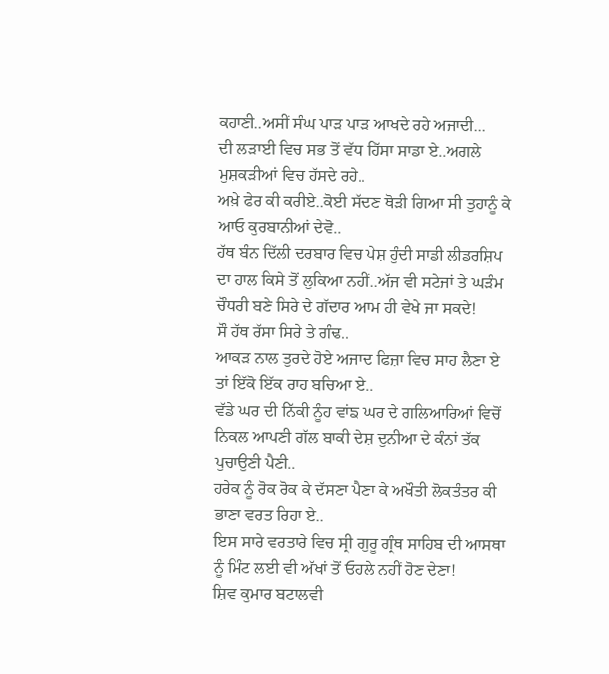ਕਹਾਣੀ..ਅਸੀਂ ਸੰਘ ਪਾੜ ਪਾੜ ਆਖਦੇ ਰਹੇ ਅਜਾਦੀ...
ਦੀ ਲੜਾਈ ਵਿਚ ਸਭ ਤੋਂ ਵੱਧ ਹਿੱਸਾ ਸਾਡਾ ਏ..ਅਗਲੇ ਮੁਸ਼ਕੜੀਆਂ ਵਿਚ ਹੱਸਦੇ ਰਹੇ..
ਅਖ਼ੇ ਫੇਰ ਕੀ ਕਰੀਏ..ਕੋਈ ਸੱਦਣ ਥੋੜੀ ਗਿਆ ਸੀ ਤੁਹਾਨੂੰ ਕੇ ਆਓ ਕੁਰਬਾਨੀਆਂ ਦੇਵੋ..
ਹੱਥ ਬੰਨ ਦਿੱਲੀ ਦਰਬਾਰ ਵਿਚ ਪੇਸ਼ ਹੁੰਦੀ ਸਾਡੀ ਲੀਡਰਸ਼ਿਪ ਦਾ ਹਾਲ ਕਿਸੇ ਤੋਂ ਲੁਕਿਆ ਨਹੀਂ..ਅੱਜ ਵੀ ਸਟੇਜਾਂ ਤੇ ਘੜੰਮ ਚੌਧਰੀ ਬਣੇ ਸਿਰੇ ਦੇ ਗੱਦਾਰ ਆਮ ਹੀ ਵੇਖੇ ਜਾ ਸਕਦੇ!
ਸੌ ਹੱਥ ਰੱਸਾ ਸਿਰੇ ਤੇ ਗੰਢ..
ਆਕੜ ਨਾਲ ਤੁਰਦੇ ਹੋਏ ਅਜਾਦ ਫਿਜ਼ਾ ਵਿਚ ਸਾਹ ਲੈਣਾ ਏ ਤਾਂ ਇੱਕੋ ਇੱਕ ਰਾਹ ਬਚਿਆ ਏ..
ਵੱਡੇ ਘਰ ਦੀ ਨਿੱਕੀ ਨੂੰਹ ਵਾਂਙ ਘਰ ਦੇ ਗਲਿਆਰਿਆਂ ਵਿਚੋਂ ਨਿਕਲ ਆਪਣੀ ਗੱਲ ਬਾਕੀ ਦੇਸ਼ ਦੁਨੀਆ ਦੇ ਕੰਨਾਂ ਤੱਕ ਪੁਚਾਉਣੀ ਪੈਣੀ..
ਹਰੇਕ ਨੂੰ ਰੋਕ ਰੋਕ ਕੇ ਦੱਸਣਾ ਪੈਣਾ ਕੇ ਅਖੌਤੀ ਲੋਕਤੰਤਰ ਕੀ ਭਾਣਾ ਵਰਤ ਰਿਹਾ ਏ..
ਇਸ ਸਾਰੇ ਵਰਤਾਰੇ ਵਿਚ ਸ੍ਰੀ ਗੁਰੂ ਗ੍ਰੰਥ ਸਾਹਿਬ ਦੀ ਆਸਥਾ ਨੂੰ ਮਿੰਟ ਲਈ ਵੀ ਅੱਖਾਂ ਤੋਂ ਓਹਲੇ ਨਹੀਂ ਹੋਣ ਦੇਣਾ!
ਸ਼ਿਵ ਕੁਮਾਰ ਬਟਾਲਵੀ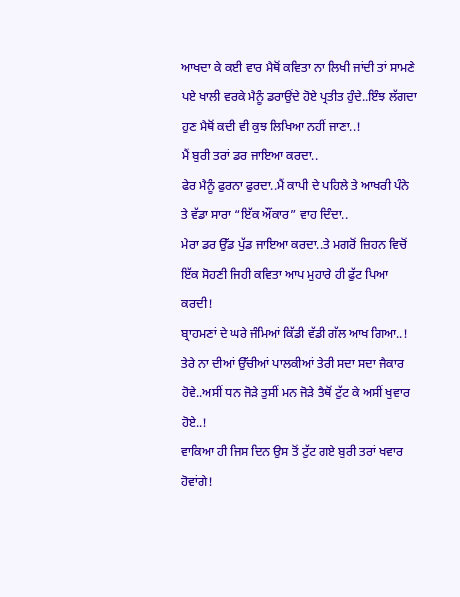ਆਖਦਾ ਕੇ ਕਈ ਵਾਰ ਮੈਥੋਂ ਕਵਿਤਾ ਨਾ ਲਿਖੀ ਜਾਂਦੀ ਤਾਂ ਸਾਮਣੇ ਪਏ ਖਾਲੀ ਵਰਕੇ ਮੈਨੂੰ ਡਰਾਉਂਦੇ ਹੋਏ ਪ੍ਰਤੀਤ ਹੁੰਦੇ..ਇੰਝ ਲੱਗਦਾ ਹੁਣ ਮੈਥੋਂ ਕਦੀ ਵੀ ਕੁਝ ਲਿਖਿਆ ਨਹੀਂ ਜਾਣਾ..!
ਮੈਂ ਬੁਰੀ ਤਰਾਂ ਡਰ ਜਾਇਆ ਕਰਦਾ..
ਫੇਰ ਮੈਨੂੰ ਫੁਰਨਾ ਫੁਰਦਾ..ਮੈਂ ਕਾਪੀ ਦੇ ਪਹਿਲੇ ਤੇ ਆਖਰੀ ਪੰਨੇ ਤੇ ਵੱਡਾ ਸਾਰਾ “ਇੱਕ ਔਂਕਾਰ” ਵਾਹ ਦਿੰਦਾ..
ਮੇਰਾ ਡਰ ਉੱਡ ਪੁੱਡ ਜਾਇਆ ਕਰਦਾ..ਤੇ ਮਗਰੋਂ ਜ਼ਿਹਨ ਵਿਚੋਂ ਇੱਕ ਸੋਹਣੀ ਜਿਹੀ ਕਵਿਤਾ ਆਪ ਮੁਹਾਰੇ ਹੀ ਫੁੱਟ ਪਿਆ ਕਰਦੀ!
ਬ੍ਰਾਹਮਣਾਂ ਦੇ ਘਰੇ ਜੰਮਿਆਂ ਕਿੱਡੀ ਵੱਡੀ ਗੱਲ ਆਖ ਗਿਆ..!
ਤੇਰੇ ਨਾ ਦੀਆਂ ਉੱਚੀਆਂ ਪਾਲਕੀਆਂ ਤੇਰੀ ਸਦਾ ਸਦਾ ਜੈਕਾਰ ਹੋਵੇ..ਅਸੀਂ ਧਨ ਜੋੜੇ ਤੁਸੀਂ ਮਨ ਜੋੜੇ ਤੈਥੋਂ ਟੁੱਟ ਕੇ ਅਸੀਂ ਖੁਵਾਰ ਹੋਏ..!
ਵਾਕਿਆ ਹੀ ਜਿਸ ਦਿਨ ਉਸ ਤੋਂ ਟੁੱਟ ਗਏ ਬੁਰੀ ਤਰਾਂ ਖਵਾਰ ਹੋਵਾਂਗੇ!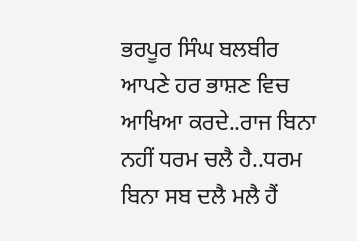ਭਰਪੂਰ ਸਿੰਘ ਬਲਬੀਰ ਆਪਣੇ ਹਰ ਭਾਸ਼ਣ ਵਿਚ ਆਖਿਆ ਕਰਦੇ..ਰਾਜ ਬਿਨਾ ਨਹੀਂ ਧਰਮ ਚਲੈ ਹੈ..ਧਰਮ ਬਿਨਾ ਸਬ ਦਲੈ ਮਲੈ ਹੈਂ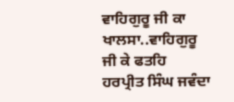ਵਾਹਿਗੁਰੂ ਜੀ ਕਾ ਖਾਲਸਾ..ਵਾਹਿਗੁਰੂ ਜੀ ਕੇ ਫਤਹਿ
ਹਰਪ੍ਰੀਤ ਸਿੰਘ ਜਵੰਦਾ